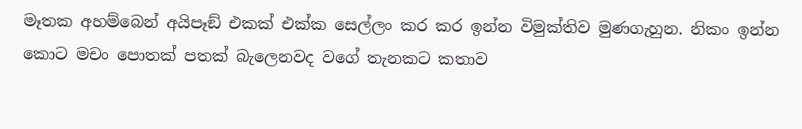මෑතක අහම්බෙන් අයිපෑඞ් එකක් එක්ක සෙල්ලං කර කර ඉන්න විමුක්තිව මුණගැහුන. නිකං ඉන්න කොට මචං පොතක් පතක් බැලෙනවද වගේ තැනකට කතාව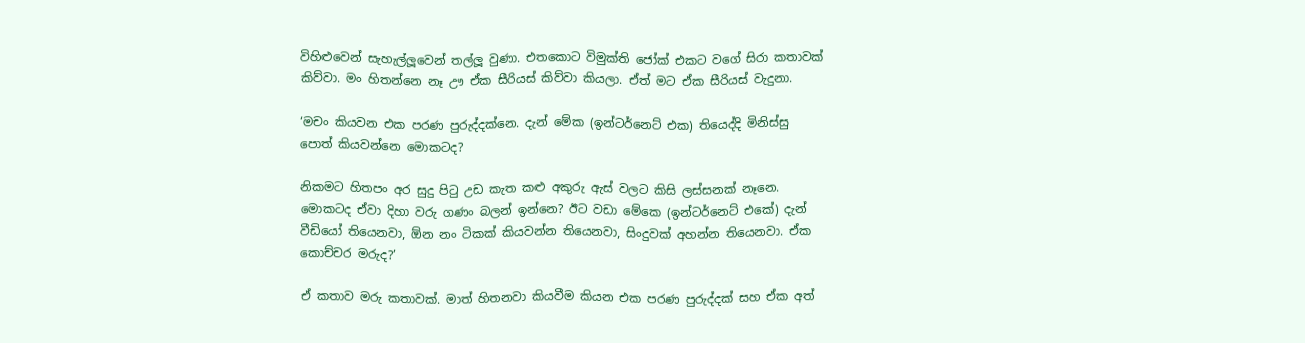විහිළුවෙන් සැහැල්ලූවෙන් තල්ලූ වුණා. එතකොට විමුක්ති ජෝක් එකට වගේ සිරා කතාවක් කිව්වා. මං හිතන්නෙ නෑ ඌ ඒක සීරියස් කිව්වා කියලා. ඒත් මට ඒක සීරියස් වැදුනා.

‘මචං කියවන එක පරණ පුරුද්දක්නෙ. දැන් මේක (ඉන්ටර්නෙට් එක) තියෙද්දි මිනිස්සු පොත් කියවන්නෙ මොකටද?

නිකමට හිතපං අර සුදු පිටු උඩ කැත කළු අකුරු ඇස් වලට කිසි ලස්සනක් නෑනෙ. මොකටද ඒවා දිහා වරු ගණං බලන් ඉන්නෙ? ඊට වඩා මේකෙ (ඉන්ටර්නෙට් එකේ) දැන් වීඩියෝ තියෙනවා, ඕන නං ටිකක් කියවන්න තියෙනවා, සිංදුවක් අහන්න තියෙනවා. ඒක කොච්චර මරුද?’

ඒ කතාව මරු කතාවක්. මාත් හිතනවා කියවීම කියන එක පරණ පුරුද්දක් සහ ඒක අත්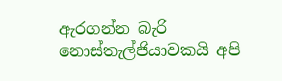ඇරගන්න බැරි නොස්තැල්ජියාවකයි අපි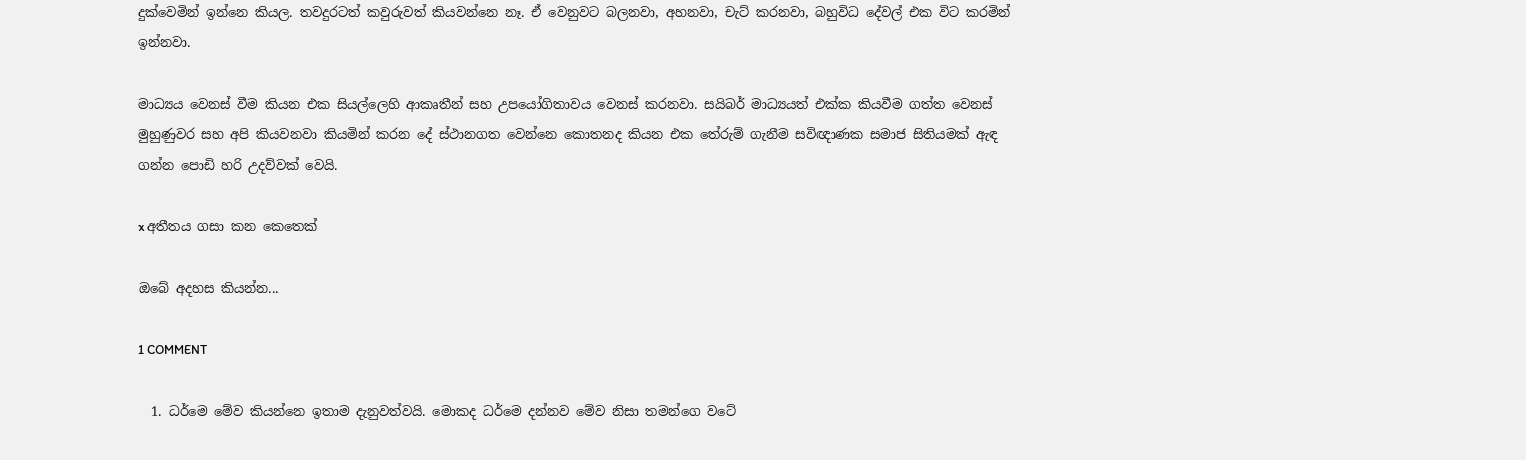දුක්වෙමින් ඉන්නෙ කියල. තවදුරටත් කවුරුවත් කියවන්නෙ නෑ. ඒ වෙනුවට බලනවා, අහනවා, චැට් කරනවා, බහුවිධ දේවල් එක විට කරමින් ඉන්නවා.

මාධ්‍යය වෙනස් වීම කියන එක සියල්ලෙහි ආකෘතීන් සහ උපයෝගිතාවය වෙනස් කරනවා. සයිබර් මාධ්‍යයත් එක්ක කියවීම ගත්ත වෙනස් මුහුණුවර සහ අපි කියවනවා කියමින් කරන දේ ස්ථානගත වෙන්නෙ කොතනද කියන එක තේරුම් ගැනීම සවිඥාණක සමාජ සිතියමක් ඇඳ ගන්න පොඩි හරි උදව්වක් වෙයි.

x අතීතය ගසා කන කෙතෙක්

ඔබේ අදහස කියන්න...

1 COMMENT

  1. ධර්මෙ මේව කියන්නෙ ඉතාම දැනුවත්වයි. මොකද ධර්මෙ දන්නව මේව නිසා තමන්ගෙ වටේ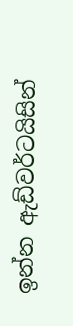ඉන්න ඇඩ්වර්ටයිසින්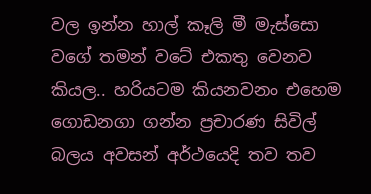වල ඉන්න හාල් කෑලි මී මැස්සො වගේ තමන් වටේ එකතු වෙනව කියල.. හරියටම කියනවනං එහෙම ගොඩනගා ගන්න ප්‍රචාරණ සිවිල් බලය අවසන් අර්ථයෙදි තව තව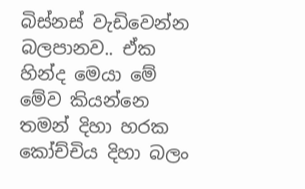බිස්නස් වැඩිවෙන්න බලපානව.. ඒක හින්ද මෙයා මේ මේව කියන්නෙ තමන් දිහා හරක කෝච්චිය දිහා බලං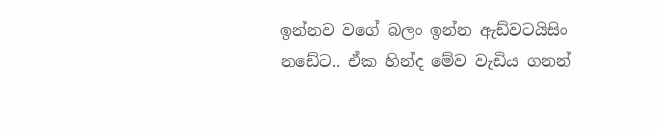ඉන්නව වගේ බලං ඉන්න ඇඩ්වටයිසිං නඩේට.. ඒක හින්ද මේව වැඩිය ගනන්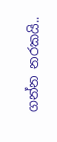ගන්න නරකයි..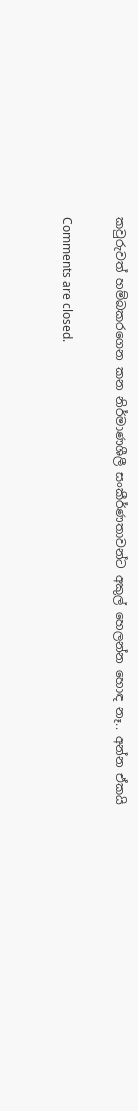කවුරුවත් හම්බකරගෙන කන නිර්මාණශීලී සංකීර්ණතාවන්ට අකුල් හෙලන්න හොඳ නෑ.. අන්න ඒකයි

Comments are closed.